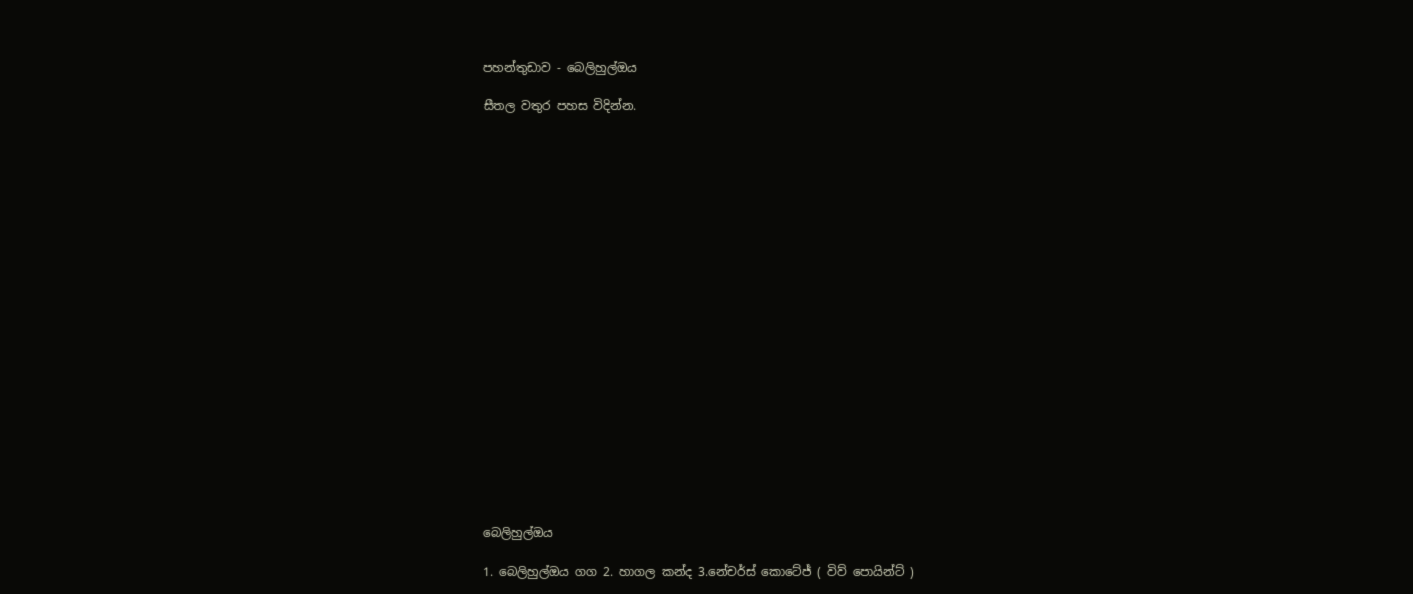පහන්තුඩාව - බෙලිහුල්ඔය

සීතල වතුර පහස විදින්න.





















බෙලිහුල්ඔය

1. බෙලිහුල්ඔය ගග 2. හාගල කන්ද 3.නේචර්ස් කොටේජ් ( විව් පොයින්ට් )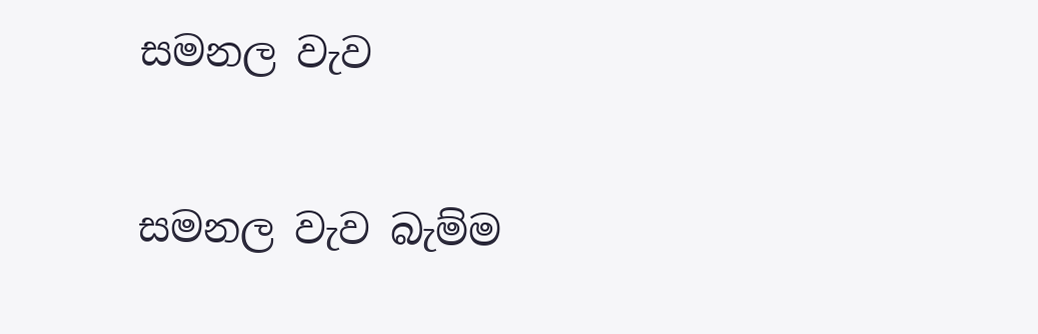සමනල වැව

සමනල වැව බැම්ම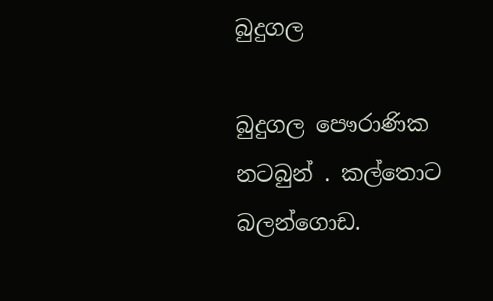බුදුගල

බුදුගල පෞරාණික නටබුන් . කල්තොට බලන්ගොඩ.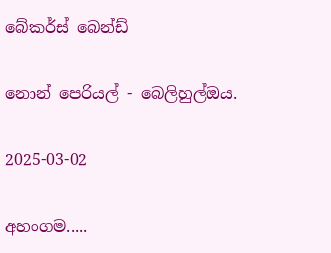බේකර්ස් බෙන්ඩ්

නොන් පෙරියල් - බෙලිහුල්ඔය.

2025-03-02

අහංගම.....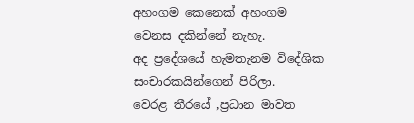අහංගම කෙනෙක් අහංගම වෙනස දකින්නේ නැහැ.
අද ප්‍රදේශයේ හැමතැනම විදේශික සංචාරකයින්ගෙන් පිරිලා.
වෙරළ තීරයේ ,ප්‍රධාන මාවත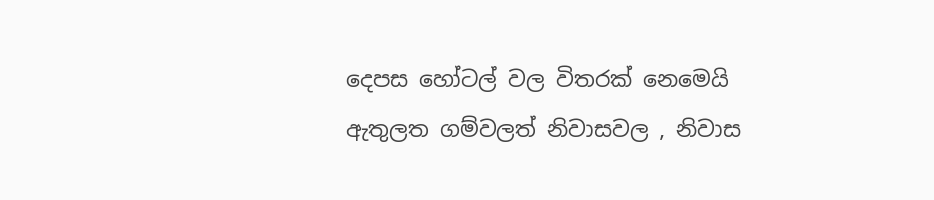දෙපස හෝටල් වල විතරක් නෙමෙයි ඇතුලත ගම්වලත් නිවාසවල , නිවාස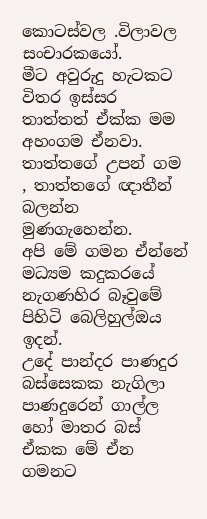කොටස්වල .විලාවල සංචාරකයෝ.
මීට අවුරුදු හැටකට විතර ඉස්සර තාත්තත් ඒක්ක මම අහංගම ඒනවා.
තාත්තගේ උපන් ගම , තාත්තගේ ඥාතීන් බලන්න මුණගැහෙන්න.
අපි මේ ගමන ඒන්නේ මධ්‍යම කදුකරයේ නැගණහිර බෑවුමේ පිහිටි බෙලිහුල්ඔය ඉදන්.
උදේ පාන්දර පාණදුර බස්සෙකක නැගිලා පාණදුරෙන් ගාල්ල හෝ මාතර බස්
ඒකක මේ ඒන ගමනට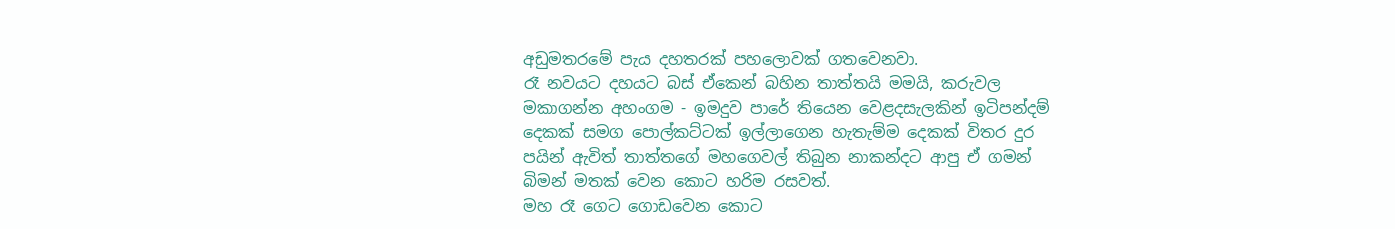අඩුමතරමේ පැය දහතරක් පහලොවක් ගතවෙනවා.
රෑ නවයට දහයට බස් ඒකෙන් බහින තාත්තයි මමයි, කරුවල මකාගන්න අහංගම - ඉමදුව පාරේ තියෙන වෙළදසැලකින් ඉටිපන්දම් දෙකක් සමග පොල්කට්ටක් ඉල්ලාගෙන හැතැම්ම දෙකක් විතර දුර පයින් ඇවිත් තාත්තගේ මහගෙවල් තිබුන නාකන්දට ආපු ඒ ගමන් බිමන් මතක් වෙන කොට හරිම රසවත්.
මහ රෑ ගෙට ගොඩවෙන කොට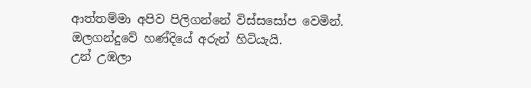ආත්තම්මා අපිව පිලිගන්නේ විස්සසෝප වෙමින්.
ඔලගන්දුවේ හණ්දියේ අරුන් හිටියැයි.
උන් උඹලා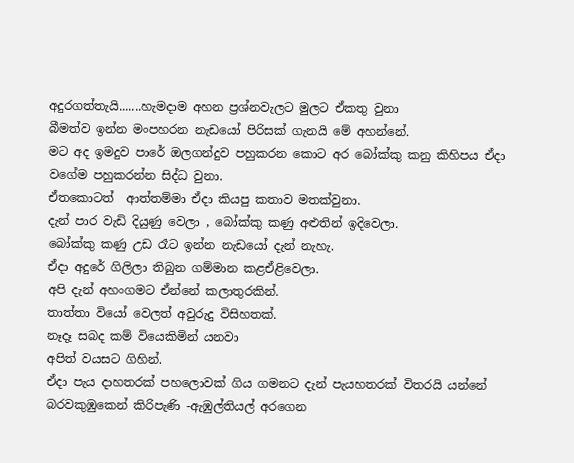අදුරගත්තැයි.......හැමදාම අහන ප්‍රශ්නවැලට මුලට ඒකතු වුනා
බීමත්ව ඉන්න මංපහරන නැඩයෝ පිරිසක් ගැනයි මේ අහන්නේ.
මට අද ඉමදුව පාරේ ඔලගන්දුව පහුකරන කොට අර බෝක්කු කනු කිහිපය ඒදා වගේම පහුකරන්න සිද්ධ වුනා.
ඒතකොටත්  ආත්තම්මා ඒදා කියපු කතාව මතක්වුනා.
දැන් පාර වැඩි දියුණු වෙලා , බෝක්කු කණු අළුතින් ඉදිවෙලා.
බෝක්කු කණු උඩ රෑට ඉන්න නැඩයෝ දැන් නැහැ.
ඒදා අදුරේ ගිලිලා තිබුන ගම්මාන කළඒළිවෙලා.
අපි දැන් අහංගමට ඒන්නේ කලාතුරකින්.
තාත්තා වියෝ වෙලත් අවුරුදු විසිහතක්.
නෑදෑ සබද කම් වියෙකිමින් යනවා
අපිත් වයසට ගිහින්.
ඒදා පැය දාහතරක් පහලොවක් ගිය ගමනට දැන් පැයහතරක් විතරයි යන්නේ බරවකුඹුකෙන් කිරිපැණි -ඇඹුල්තියල් අරගෙන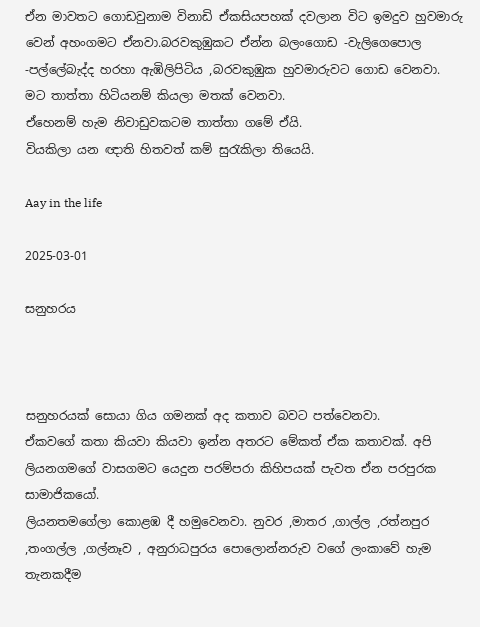ඒන මාවතට ගොඩවුනාම විනාඩි ඒකසියපහක් දවලාන විට ඉමදුව හුවමාරු වෙන් අහංගමට ඒනවා.බරවකුඹුකට ඒන්න බලංගොඩ -වැලිගෙපොල -පල්ලේබැද්ද හරහා ඇඹිලිපිටිය ,බරවකුඹුක හුවමාරුවට ගොඩ වෙනවා.
මට තාත්තා හිටියනම් කියලා මතක් වෙනවා.
ඒහෙනම් හැම නිවාඩුවකටම තාත්තා ගමේ ඒයි.
වියකිලා යන ඥාති හිතවත් කම් සුරැකිලා තියෙයි.

Aay in the life

2025-03-01

සනුහරය



සනුහරයක් සොයා ගිය ගමනක් අද කතාව බවට පත්වෙනවා.
ඒකවගේ කතා කියවා කියවා ඉන්න අතරට මේකත් ඒක කතාවක්. අපි ලියනගමගේ වාසගමට යෙදුන පරම්පරා කිහිපයක් පැවත ඒන පරපුරක සාමාජිකයෝ.
ලියනතමගේලා කොළඹ දී හමුවෙනවා. නුවර ,මාතර ,ගාල්ල ,රත්නපුර ,තංගල්ල ,ගල්නෑව , අනුරාධපුරය පොලොන්නරුව වගේ ලංකාවේ හැම තැනකදීම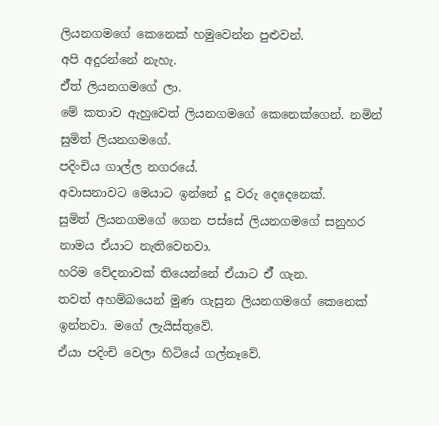ලියනගමගේ කෙනෙක් හමුවෙන්න පුළුවන්.
අපි අදුරන්නේ නැහැ.
ඒ්ත් ලියනගමගේ ලා.
මේ කතාව ඇහුවෙත් ලියනගමගේ කෙනෙක්ගෙන්. නමින් සුමිත් ලියනගමගේ.
පදිංචිය ගාල්ල නගරයේ.
අවාසනාවට මෙයාට ඉන්නේ දූ වරු දෙදෙනෙක්.
සුමිත් ලියනගමගේ ගෙන පස්සේ ලියනගමගේ සනුහර නාමය ඒයාට නැතිවෙනවා.
හරිම වේදනාවක් තියෙන්නේ ඒයාට ඒ් ගැන.
තවත් අහම්බයෙන් මුණ ගැසුන ලියනගමගේ කෙනෙක් ඉන්නවා. මගේ ලැයිස්තුවේ.
ඒයා පදිංචි වෙලා හිටියේ ගල්නෑවේ.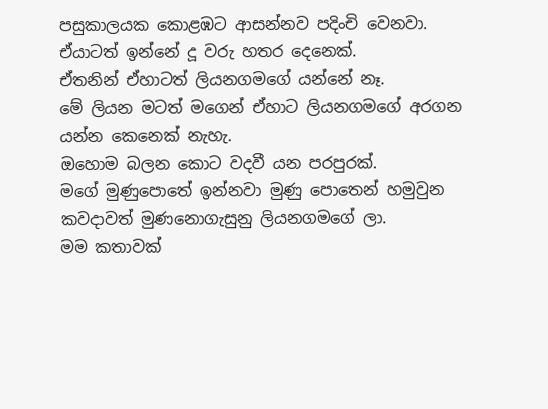පසුකාලයක කොළඹට ආසන්නව පදිංචි වෙනවා.
ඒයාටත් ඉන්නේ දූ වරු හතර දෙනෙක්.
ඒතනින් ඒහාටත් ලියනගමගේ යන්නේ නෑ.
මේ ලියන මටත් මගෙන් ඒහාට ලියනගමගේ අරගන යන්න කෙනෙක් නැහැ.
ඔහොම බලන කොට වදවී යන පරපුරක්.
මගේ මුණුපොතේ ඉන්නවා මුණු පොතෙන් හමුවුන කවදාවත් මුණනොගැසුනු ලියනගමගේ ලා.
මම කතාවක්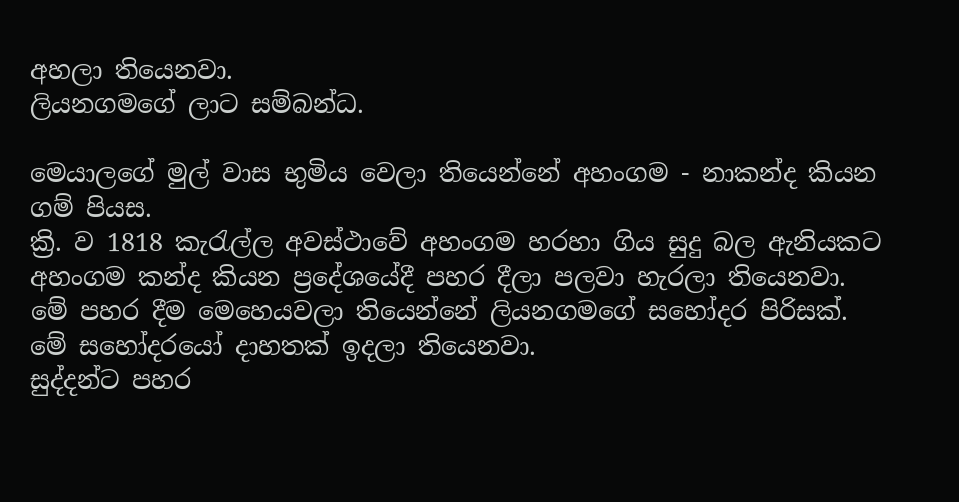අහලා තියෙනවා.
ලියනගමගේ ලාට සම්බන්ධ.

මෙයාලගේ මුල් වාස භුමිය වෙලා තියෙන්නේ අහංගම - නාකන්ද කියන ගම් පියස.
ක්‍රි. ව 1818 කැරැල්ල අවස්ථාවේ අහංගම හරහා ගිය සුදු බල ඇනියකට අහංගම කන්ද කියන ප්‍රදේශයේදී පහර දීලා පලවා හැරලා තියෙනවා.
මේ පහර දීම මෙහෙයවලා තියෙන්නේ ලියනගමගේ සහෝදර පිරිසක්.
මේ සහෝදරයෝ දාහතක් ඉදලා තියෙනවා.
සුද්දන්ට පහර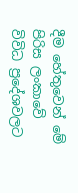දීම හේතුවෙන් මේ පිරිස ලංකාවේ විවිධ ප්‍රදේශවලට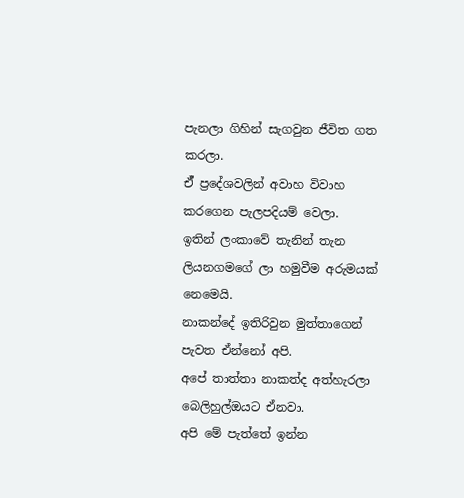පැනලා ගිහින් සැගවුන ජීවිත ගත කරලා.
ඒ් ප්‍රදේශවලින් අවාහ විවාහ කර‌ගෙන පැලපදියම් වෙලා.
ඉතින් ලංකාවේ තැනින් තැන ලියනගමගේ ලා හමුවීම අරුමයක් නෙමෙයි.
නාකන්දේ ඉතිරිවුන මුත්තාගෙන් පැවත ඒන්නෝ අපි.
අපේ තාත්තා නාකත්ද අත්හැරලා බෙලිහුල්ඔයට ඒනවා.
අපි මේ පැත්තේ ඉන්න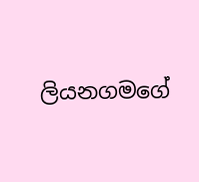ලියනගමගේ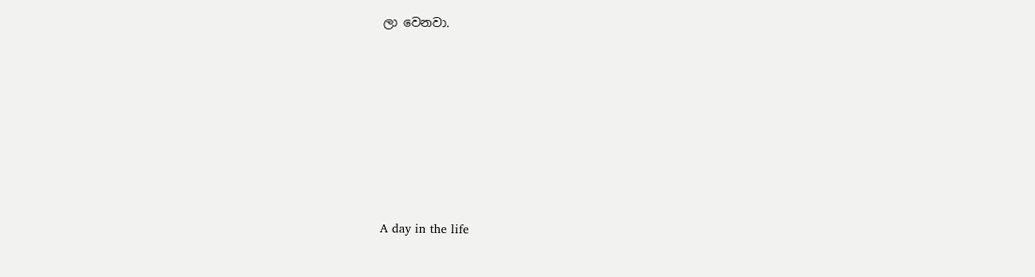ලා වෙනවා.







A day in the life